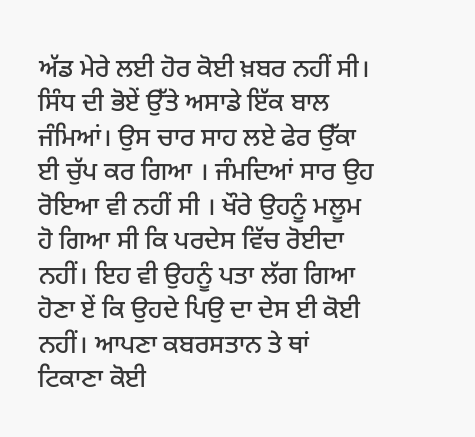ਅੱਡ ਮੇਰੇ ਲਈ ਹੋਰ ਕੋਈ ਖ਼ਬਰ ਨਹੀਂ ਸੀ।
ਸਿੰਧ ਦੀ ਭੋਏਂ ਉੱਤੇ ਅਸਾਡੇ ਇੱਕ ਬਾਲ ਜੰਮਿਆਂ। ਉਸ ਚਾਰ ਸਾਹ ਲਏ ਫੇਰ ਉੱਕਾ ਈ ਚੁੱਪ ਕਰ ਗਿਆ । ਜੰਮਦਿਆਂ ਸਾਰ ਉਹ ਰੋਇਆ ਵੀ ਨਹੀਂ ਸੀ । ਖੌਰੇ ਉਹਨੂੰ ਮਲੂਮ ਹੋ ਗਿਆ ਸੀ ਕਿ ਪਰਦੇਸ ਵਿੱਚ ਰੋਈਦਾ ਨਹੀਂ। ਇਹ ਵੀ ਉਹਨੂੰ ਪਤਾ ਲੱਗ ਗਿਆ ਹੋਣਾ ਏਂ ਕਿ ਉਹਦੇ ਪਿਉ ਦਾ ਦੇਸ ਈ ਕੋਈ ਨਹੀਂ। ਆਪਣਾ ਕਬਰਸਤਾਨ ਤੇ ਥਾਂ ਟਿਕਾਣਾ ਕੋਈ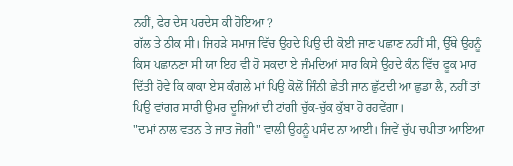ਨਹੀਂ, ਫੇਰ ਦੇਸ ਪਰਦੇਸ ਕੀ ਹੋਇਆ ?
ਗੱਲ ਤੇ ਠੀਕ ਸੀ। ਜਿਹੜੇ ਸਮਾਜ ਵਿੱਚ ਉਹਦੇ ਪਿਉ ਦੀ ਕੋਈ ਜਾਣ ਪਛਾਣ ਨਹੀਂ ਸੀ, ਉੱਥੇ ਉਹਨੂੰ ਕਿਸ ਪਛਾਨਣਾ ਸੀ ਯਾ ਇਹ ਵੀ ਹੋ ਸਕਦਾ ਏ ਜੰਮਦਿਆਂ ਸਾਰ ਕਿਸੇ ਉਹਦੇ ਕੰਨ ਵਿੱਚ ਫੂਕ ਮਾਰ ਦਿੱਤੀ ਹੋਵੇ ਕਿ ਕਾਕਾ ਏਸ ਕੰਗਲੇ ਮਾਂ ਪਿਉ ਕੋਲੋਂ ਜਿੰਨੀ ਛੇਤੀ ਜਾਨ ਛੁੱਟਦੀ ਆ ਛੁਡਾ ਲੈ, ਨਹੀਂ ਤਾਂ ਪਿਉ ਵਾਂਗਰ ਸਾਰੀ ਉਮਰ ਦੂਜਿਆਂ ਦੀ ਟਾਂਗੀ ਚੁੱਕ-ਚੁੱਕ ਕੁੱਬਾ ਹੋ ਰਹਵੇਂਗਾ।
"ਦਮਾਂ ਨਾਲ ਵਤਨ ਤੇ ਜਾਤ ਜੋਗੀ" ਵਾਲੀ ਉਹਨੂੰ ਪਸੰਦ ਨਾ ਆਈ। ਜਿਵੇਂ ਚੁੱਪ ਚਪੀਤਾ ਆਇਆ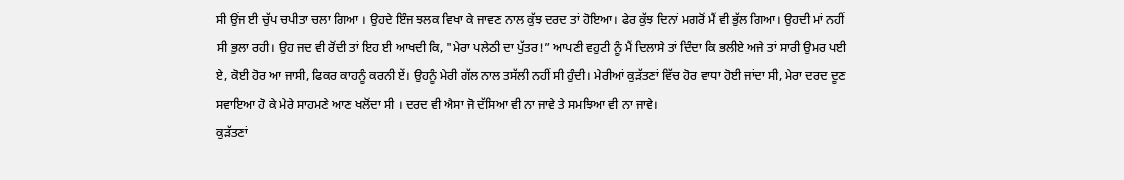ਸੀ ਉਂਜ ਈ ਚੁੱਪ ਚਪੀਤਾ ਚਲਾ ਗਿਆ । ਉਹਦੇ ਇੰਜ ਝਲਕ ਵਿਖਾ ਕੇ ਜਾਵਣ ਨਾਲ ਕੁੱਝ ਦਰਦ ਤਾਂ ਹੋਇਆ। ਫੇਰ ਕੁੱਝ ਦਿਨਾਂ ਮਗਰੋਂ ਮੈਂ ਵੀ ਭੁੱਲ ਗਿਆ। ਉਹਦੀ ਮਾਂ ਨਹੀਂ ਸੀ ਭੁਲਾ ਰਹੀ। ਉਹ ਜਦ ਵੀ ਰੋਂਦੀ ਤਾਂ ਇਹ ਈ ਆਖਦੀ ਕਿ, "ਮੇਰਾ ਪਲੇਠੀ ਦਾ ਪੁੱਤਰ!” ਆਪਣੀ ਵਹੁਟੀ ਨੂੰ ਮੈਂ ਦਿਲਾਸੇ ਤਾਂ ਦਿੰਦਾ ਕਿ ਭਲੀਏ ਅਜੇ ਤਾਂ ਸਾਰੀ ਉਮਰ ਪਈ ਏ, ਕੋਈ ਹੋਰ ਆ ਜਾਸੀ, ਫਿਕਰ ਕਾਹਨੂੰ ਕਰਨੀ ਏਂ। ਉਹਨੂੰ ਮੇਰੀ ਗੱਲ ਨਾਲ ਤਸੱਲੀ ਨਹੀਂ ਸੀ ਹੁੰਦੀ। ਮੇਰੀਆਂ ਕੁੜੱਤਣਾਂ ਵਿੱਚ ਹੋਰ ਵਾਧਾ ਹੋਈ ਜਾਂਦਾ ਸੀ, ਮੇਰਾ ਦਰਦ ਦੂਣ ਸਵਾਇਆ ਹੋ ਕੇ ਮੇਰੇ ਸਾਹਮਣੇ ਆਣ ਖਲੋਂਦਾ ਸੀ । ਦਰਦ ਵੀ ਐਸਾ ਜੋ ਦੱਸਿਆ ਵੀ ਨਾ ਜਾਵੇ ਤੇ ਸਮਝਿਆ ਵੀ ਨਾ ਜਾਵੇ।
ਕੁੜੱਤਣਾਂ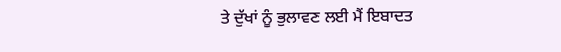ਤੇ ਦੁੱਖਾਂ ਨੂੰ ਭੁਲਾਵਣ ਲਈ ਮੈਂ ਇਬਾਦਤ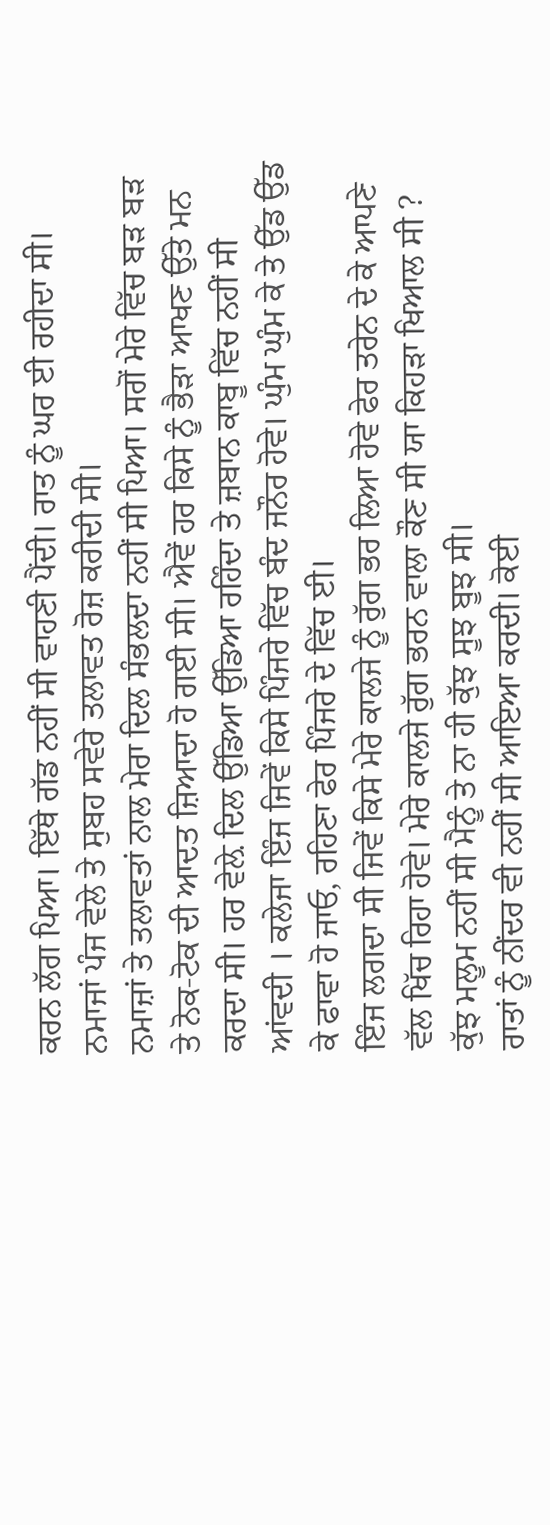ਕਰਨ ਲੱਗ ਪਿਆ। ਇੱਥੇ ਗੱਡ ਨਹੀਂ ਸੀ ਵਾਹਣੀ ਪੈਂਦੀ। ਰਾਤ ਨੂੰ ਘਰ ਈ ਰਹੀਦਾ ਸੀ। ਨਮਾਜਾਂ ਪੰਜ ਵੇਲੇ ਤੇ ਸੁਬਹ ਸਵੇਰੇ ਤਲਾਵਤ ਰੋਜ਼ ਕਰੀਦੀ ਸੀ।
ਨਮਾਜ਼ਾਂ ਤੇ ਤਲਾਵਤਾਂ ਨਾਲ ਮੇਰਾ ਦਿਲ ਸੰਭਲਦਾ ਨਹੀਂ ਸੀ ਪਿਆ। ਸਗੋਂ ਮੇਰੇ ਵਿੱਚ ਬੜ ਬੜ ਤੇ ਨੋਕ-ਟੋਕ ਦੀ ਆਦਤ ਜ਼ਿਆਦਾ ਹੋ ਗਈ ਸੀ। ਐਵੇਂ ਹਰ ਕਿਸੇ ਨੂੰ ਭੈੜਾ ਆਖਣ ਉੱਤੇ ਮਨ ਕਰਦਾ ਸੀ। ਹਰ ਵੇਲ਼ੇ ਦਿਲ ਉੱਡਿਆ ਉੱਡਿਆ ਰਹਿੰਦਾ ਤੇ ਜ਼ਬਾਨ ਕਾਬੂ ਵਿੱਚ ਨਹੀਂ ਸੀ ਆਂਵਦੀ । ਕਲੇਜਾ ਇੰਜ ਜਿਵੇਂ ਕਿਸੇ ਪਿੰਜਰੇ ਵਿੱਚ ਬੰਦ ਜਨੌਰ ਹੋਵੇ। ਘੁੰਮ ਘੁੰਮ ਕੇ ਤੇ ਉੱਡ ਉੱਡ ਕੇ ਫਾਵਾ ਹੋ ਜਾਓ, ਰਹਿਣਾ ਫੇਰ ਪਿੰਜਰੇ ਦੇ ਵਿੱਚ ਈ।
ਇੰਜ ਲਗਦਾ ਸੀ ਜਿਵੇਂ ਕਿਸੇ ਮੇਰੇ ਕਾਲਜੇ ਨੂੰ ਰੁੱਗ ਭਰ ਲਿਆ ਹੋਵੇ ਫੇਰ ਤਰੇਨ ਦੇ ਕੇ ਆਪਣੇ ਵੱਲ ਖਿੱਚ ਰਿਹਾ ਹੋਵੇ। ਮੇਰੇ ਕਾਲਜੇ ਰੁੱਗ ਭਰਨ ਵਾਲਾ ਕੌਣ ਸੀ ਯਾ ਕਿਹੜਾ ਖਿਆਲ ਸੀ ? ਕੁੱਝ ਮਲੂਮ ਨਹੀਂ ਸੀ ਮੈਨੂੰ ਤੇ ਨਾ ਹੀ ਕੁੱਝ ਸੂਝ ਬੂਝ ਸੀ।
ਰਾਤਾਂ ਨੂੰ ਨੀਂਦਰ ਵੀ ਨਹੀਂ ਸੀ ਆਇਆ ਕਰਦੀ। ਕੋਈ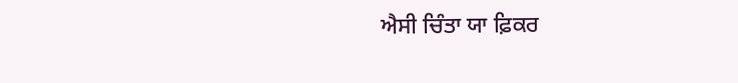ਐਸੀ ਚਿੰਤਾ ਯਾ ਫ਼ਿਕਰ